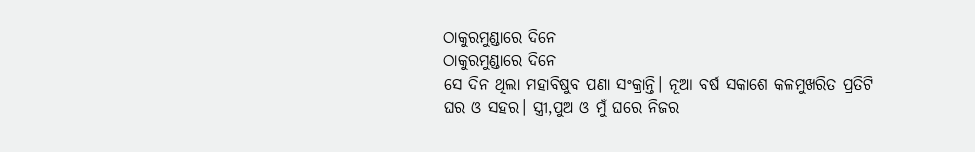ଠାକୁରମୁଣ୍ଡାରେ ଦିନେ
ଠାକୁରମୁଣ୍ଡାରେ ଦିନେ
ସେ ଦିନ ଥିଲା ମହାବିଷୁବ ପଣା ସଂକ୍ରାନ୍ତି। ନୂଆ ବର୍ଷ ସକାଶେ କଳମୁଖରିତ ପ୍ରତିଟି ଘର ଓ ସହର। ସ୍ତ୍ରୀ,ପୁଅ ଓ ମୁଁ ଘରେ ନିଜର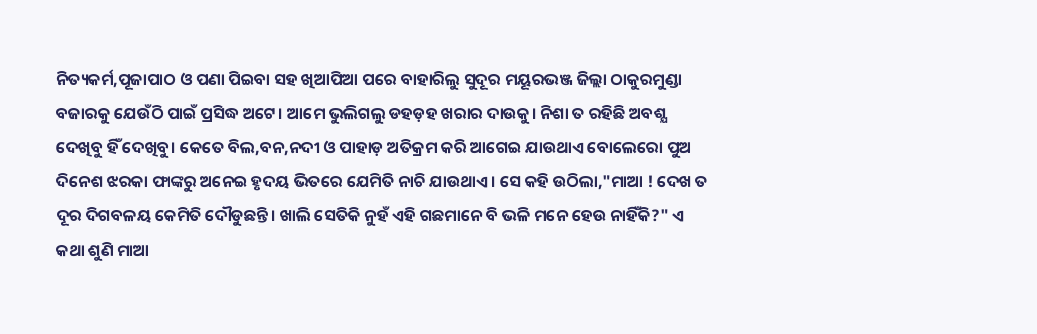ନିତ୍ୟକର୍ମ,ପୂଜାପାଠ ଓ ପଣା ପିଇବା ସହ ଖିଆପିଆ ପରେ ବାହାରିଲୁ ସୁଦୂର ମୟୂରଭଞ୍ଜ ଜିଲ୍ଲା ଠାକୁରମୁଣ୍ଡା ବଜାରକୁ ଯେଉଁଠି ପାଇଁ ପ୍ରସିଦ୍ଧ ଅଟେ। ଆମେ ଭୁଲିଗଲୁ ଡହଡ଼ହ ଖରାର ଦାଉକୁ। ନିଶା ତ ରହିଛି ଅବଶ୍ଯ ଦେଖିବୁ ହିଁ ଦେଖିବୁ। କେତେ ବିଲ,ବନ,ନଦୀ ଓ ପାହାଡ଼ ଅତିକ୍ରମ କରି ଆଗେଇ ଯାଉଥାଏ ବୋଲେରୋ ପୁଅ ଦିନେଶ ଝରକା ଫାଙ୍କରୁ ଅନେଇ ହୃଦୟ ଭିତରେ ଯେମିତି ନାଚି ଯାଉଥାଏ। ସେ କହି ଉଠିଲା,"ମାଆ ! ଦେଖ ତ ଦୂର ଦିଗବଳୟ କେମିତି ଦୌଡୁଛନ୍ତି। ଖାଲି ସେତିକି ନୁହଁ ଏହି ଗଛମାନେ ବି ଭଳି ମନେ ହେଉ ନାହିଁକି?" ଏ କଥା ଶୁଣି ମାଆ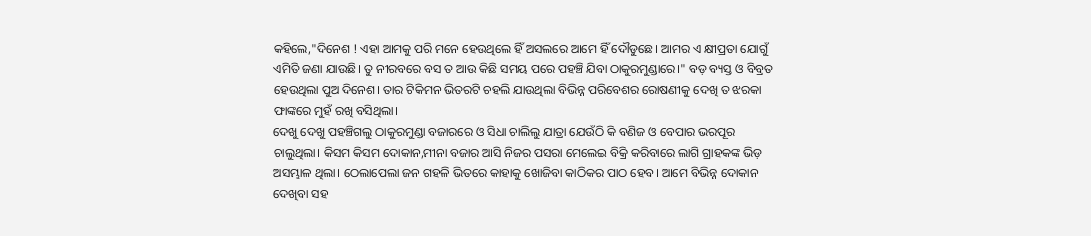କହିଲେ,"ଦିନେଶ ! ଏହା ଆମକୁ ପରି ମନେ ହେଉଥିଲେ ହିଁ ଅସଲରେ ଆମେ ହିଁ ଦୌଡୁଛେ। ଆମର ଏ କ୍ଷୀପ୍ରତା ଯୋଗୁଁ ଏମିତି ଜଣା ଯାଉଛି। ତୁ ନୀରବରେ ବସ ତ ଆଉ କିଛି ସମୟ ପରେ ପହଞ୍ଚି ଯିବା ଠାକୁରମୁଣ୍ଡାରେ।" ବଡ଼ ବ୍ୟସ୍ତ ଓ ବିବ୍ରତ ହେଉଥିଲା ପୁଅ ଦିନେଶ। ତାର ଟିକିମନ ଭିତରଟି ଚହଲି ଯାଉଥିଲା ବିଭିନ୍ନ ପରିବେଶର ରୋଷଣୀକୁ ଦେଖି ତ ଝରକା ଫାଙ୍କରେ ମୁହଁ ରଖି ବସିଥିଲା।
ଦେଖୁ ଦେଖୁ ପହଞ୍ଚିଗଲୁ ଠାକୁରମୁଣ୍ଡା ବଜାରରେ ଓ ସିଧା ଚାଲିଲୁ ଯାତ୍ରା ଯେଉଁଠି କି ବଣିଜ ଓ ବେପାର ଭରପୂର ଚାଲୁଥିଲା। କିସମ କିସମ ଦୋକାନ,ମୀନା ବଜାର ଆସି ନିଜର ପସରା ମେଲେଇ ବିକ୍ରି କରିବାରେ ଲାଗି ଗ୍ରାହକଙ୍କ ଭିଡ଼ ଅସମ୍ଭାଳ ଥିଲା। ଠେଲାପେଲା ଜନ ଗହଳି ଭିତରେ କାହାକୁ ଖୋଜିବା କାଠିକର ପାଠ ହେବ। ଆମେ ବିଭିନ୍ନ ଦୋକାନ ଦେଖିବା ସହ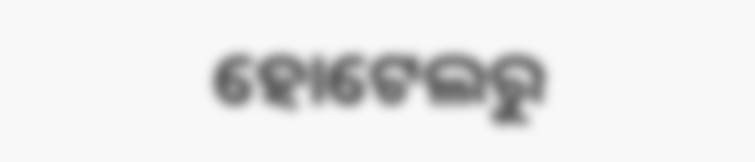ହୋଟେଲରୁ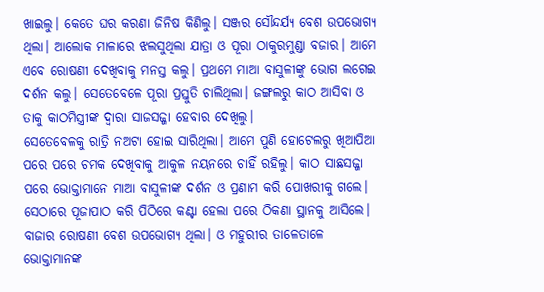ଖାଇଲୁ। କେତେ ଘର କରଣା ଜିନିଷ କିଣିଲୁ। ସଞ୍ଜର ସୌନ୍ଦର୍ଯ୍ୟ ବେଶ ଉପଭୋଗ୍ୟ ଥିଲା। ଆଲୋକ ମାଳାରେ ଝଲସୁଥିଲା ଯାତ୍ରା ଓ ପୂରା ଠାକୁରମୁଣ୍ଡା ବଜାର। ଆମେ ଏବେ ରୋଷଣୀ ଦେଖିବାକୁ ମନସ୍ତ କଲୁ। ପ୍ରଥମେ ମାଆ ବାସୁଳୀଙ୍କୁ ଭୋଗ ଲଗେଇ ଦର୍ଶନ କଲୁ। ସେତେବେଳେ ପୂରା ପ୍ରସ୍ତୁତି ଚାଲିଥିଲା। ଜଙ୍ଗଲରୁ କାଠ ଆସିବା ଓ ତାକୁ କାଠମିସ୍ତ୍ରୀଙ୍କ ଦ୍ୱାରା ସାଜସଜ୍ଜା ହେବାର ଦେଖିଲୁ।
ସେତେବେଳକୁ ରାତ୍ରି ନଅଟା ହୋଇ ସାରିଥିଲା। ଆମେ ପୁଣି ହୋଟେଲରୁ ଖିଆପିଆ ପରେ ପରେ ଚମକ ଦେଖିବାକୁ ଆକୁଳ ନୟନରେ ଚାହିଁ ରହିଲୁ। କାଠ ସାଛସଜ୍ଜା ପରେ ଭୋକ୍ତାମାନେ ମାଆ ବାସୁଳୀଙ୍କ ଦର୍ଶନ ଓ ପ୍ରଣାମ କରି ପୋଖରୀକୁ ଗଲେ। ସେଠାରେ ପୂଜାପାଠ କରି ପିଠିରେ କଣ୍ଟା ହେଲା ପରେ ଠିକଣା ସ୍ଥାନକୁ ଆସିଲେ। ବାଜାର ରୋଷଣୀ ବେଶ ଉପଭୋଗ୍ଯ ଥିଲା। ଓ ମହୁରୀର ତାଳେତାଳେ ଭୋକ୍ତାମାନଙ୍କ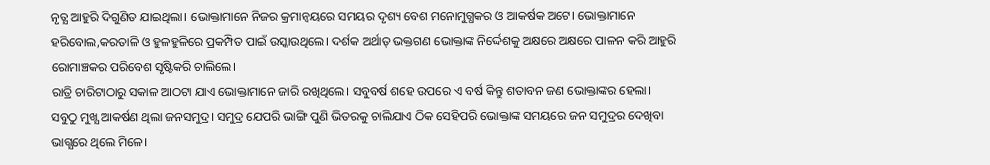ନୃତ୍ଯ ଆହୁରି ଦିଗୁଣିତ ଯାଇଥିଲା। ଭୋକ୍ତାମାନେ ନିଜର କ୍ରମାନ୍ୱୟରେ ସମୟର ଦୃଶ୍ୟ ବେଶ ମନୋମୁଗ୍ଧକର ଓ ଆକର୍ଷକ ଅଟେ। ଭୋକ୍ତାମାନେ ହରିବୋଲ,କରତାଳି ଓ ହୁଳହୁଳିରେ ପ୍ରକମ୍ପିତ ପାଇଁ ଉସ୍କାଉଥିଲେ। ଦର୍ଶକ ଅର୍ଥାତ୍ ଭକ୍ତଗଣ ଭୋକ୍ତାଙ୍କ ନିର୍ଦ୍ଦେଶକୁ ଅକ୍ଷରେ ଅକ୍ଷରେ ପାଳନ କରି ଆହୁରି ରୋମାଞ୍ଚକର ପରିବେଶ ସୃଷ୍ଟିକରି ଚାଲିଲେ।
ରାତ୍ରି ଚାରିଟାଠାରୁ ସକାଳ ଆଠଟା ଯାଏ ଭୋକ୍ତାମାନେ ଜାରି ରଖିଥିଲେ। ସବୁବର୍ଷ ଶହେ ଉପରେ ଏ ବର୍ଷ କିନ୍ତୁ ଶତାବନ ଜଣ ଭୋକ୍ତାଙ୍କର ହେଲା। ସବୁଠୁ ମୁଖ୍ଯ ଆକର୍ଷଣ ଥିଲା ଜନସମୁଦ୍ର। ସମୁଦ୍ର ଯେପରି ଭାଙ୍ଗି ପୁଣି ଭିତରକୁ ଚାଲିଯାଏ ଠିକ ସେହିପରି ଭୋକ୍ତାଙ୍କ ସମୟରେ ଜନ ସମୁଦ୍ରର ଦେଖିବା ଭାଗ୍ଯରେ ଥିଲେ ମିଳେ।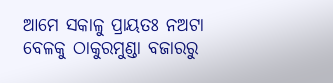ଆମେ ସକାଳୁ ପ୍ରାୟତଃ ନଅଟା ବେଳକୁ ଠାକୁରମୁଣ୍ଡା ବଜାରରୁ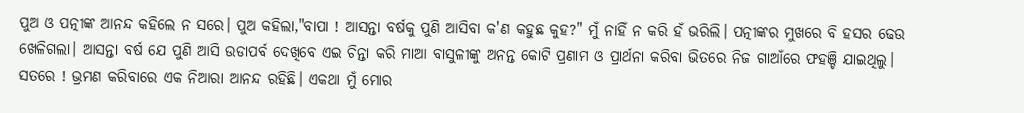ପୁଅ ଓ ପତ୍ନୀଙ୍କ ଆନନ୍ଦ କହିଲେ ନ ସରେ। ପୁଅ କହିଲା,"ବାପା ! ଆସନ୍ତା ବର୍ଷକୁ ପୁଣି ଆସିବା କ'ଣ କହୁଛ କୁହ?" ମୁଁ ନାହିଁ ନ କରି ହଁ ଭରିଲି। ପତ୍ନୀଙ୍କର ମୁଖରେ ବି ହସର ଢେଉ ଖେଳିଗଲା। ଆସନ୍ତା ବର୍ଷ ଯେ ପୁଣି ଆସି ଉଡାପର୍ବ ଦେଖିବେ ଏଇ ଚିନ୍ତା କରି ମାଆ ବାସୁଳୀଙ୍କୁ ଅନନ୍ତ କୋଟି ପ୍ରଣାମ ଓ ପ୍ରାର୍ଥନା କରିବା ଭିତରେ ନିଜ ଗାଆଁରେ ଫହଞ୍ଚି ଯାଇଥିଲୁ।
ସତରେ ! ଭ୍ରମଣ କରିବାରେ ଏକ ନିଆରା ଆନନ୍ଦ ରହିଛି। ଏକଥା ମୁଁ ମୋର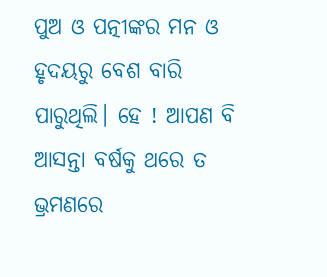ପୁଅ ଓ ପତ୍ନୀଙ୍କର ମନ ଓ ହୃଦୟରୁ ବେଶ ବାରି ପାରୁଥିଲି। ହେ ! ଆପଣ ବି ଆସନ୍ତା ବର୍ଷକୁ ଥରେ ତ ଭ୍ରମଣରେ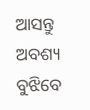ଆସନ୍ତୁ ଅବଶ୍ୟ ବୁଝିବେ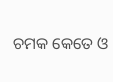ଚମକ କେତେ ଓ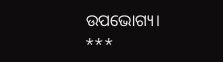ଉପଭୋଗ୍ୟ।
***